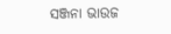ସଞ୍ଜନା ଭାଉଜ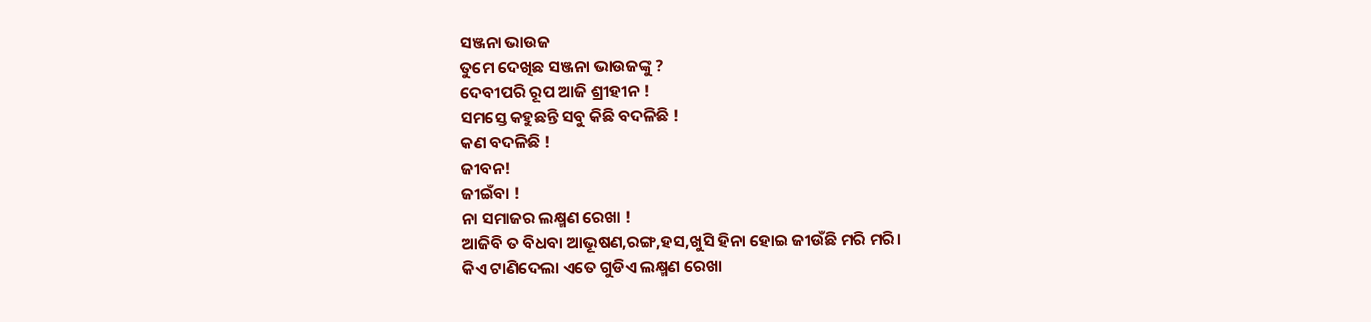ସଞ୍ଜନା ଭାଉଜ
ତୁମେ ଦେଖିଛ ସଞ୍ଜନା ଭାଉଜଙ୍କୁ ?
ଦେବୀପରି ରୂପ ଆଜି ଶ୍ରୀହୀନ !
ସମସ୍ତେ କହୁଛନ୍ତି ସବୁ କିଛି ବଦଳିଛି !
କଣ ବଦଳିଛି !
ଜୀବନ!
ଜୀଇଁବା !
ନା ସମାଜର ଲକ୍ଷ୍ମଣ ରେଖା !
ଆଜିବି ତ ବିଧବା ଆଭୂଷଣ,ରଙ୍ଗ,ହସ,ଖୁସି ହିନା ହୋଇ ଜୀଉଁଛି ମରି ମରି।
କିଏ ଟାଣିଦେଲା ଏତେ ଗୁଡିଏ ଲକ୍ଷ୍ମଣ ରେଖା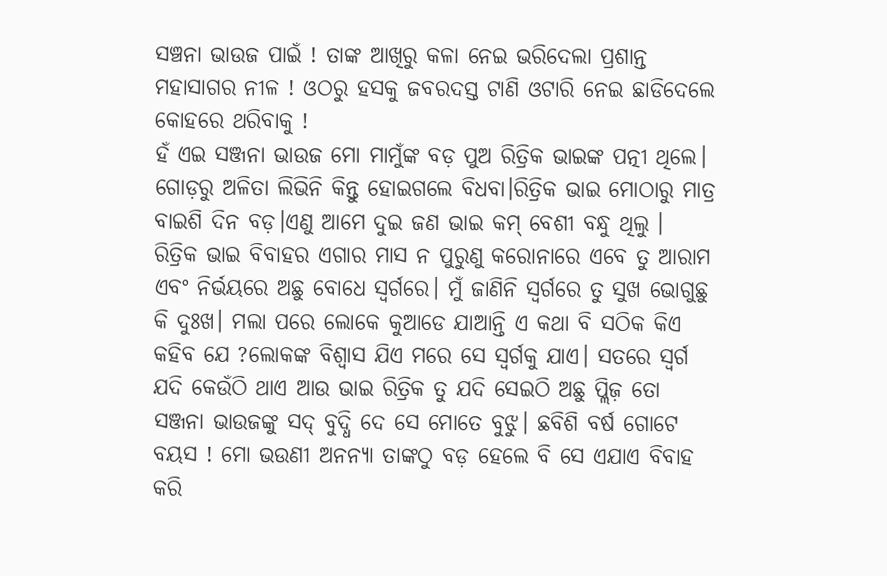ସଞ୍ଚନା ଭାଉଜ ପାଇଁ ! ତାଙ୍କ ଆଖିରୁ କଳା ନେଇ ଭରିଦେଲା ପ୍ରଶାନ୍ତ ମହାସାଗର ନୀଳ ! ଓଠରୁ ହସକୁ ଜବରଦସ୍ତ ଟାଣି ଓଟାରି ନେଇ ଛାଡିଦେଲେ କୋହରେ ଥରିବାକୁ !
ହଁ ଏଇ ସଞ୍ଜନା ଭାଉଜ ମୋ ମାମୁଁଙ୍କ ବଡ଼ ପୁଅ ରିତ୍ରିକ ଭାଇଙ୍କ ପତ୍ନୀ ଥିଲେ। ଗୋଡ଼ରୁ ଅଳିତା ଲିଭିନି କିନ୍ତୁ ହୋଇଗଲେ ବିଧବା।ରିତ୍ରିକ ଭାଇ ମୋଠାରୁ ମାତ୍ର ବାଇଶି ଦିନ ବଡ଼।ଏଣୁ ଆମେ ଦୁଇ ଜଣ ଭାଇ କମ୍ ବେଶୀ ବନ୍ଧୁ ଥିଲୁ ।
ରିତ୍ରିକ ଭାଇ ବିବାହର ଏଗାର ମାସ ନ ପୁରୁଣୁ କରୋନାରେ ଏବେ ତୁ ଆରାମ ଏବଂ ନିର୍ଭୟରେ ଅଛୁ ବୋଧେ ସ୍ଵର୍ଗରେ। ମୁଁ ଜାଣିନି ସ୍ଵର୍ଗରେ ତୁ ସୁଖ ଭୋଗୁଛୁ କି ଦୁଃଖ। ମଲା ପରେ ଲୋକେ କୁଆଡେ ଯାଆନ୍ତି ଏ କଥା ବି ସଠିକ କିଏ କହିବ ଯେ ?ଲୋକଙ୍କ ବିଶ୍ୱାସ ଯିଏ ମରେ ସେ ସ୍ୱର୍ଗକୁ ଯାଏ। ସତରେ ସ୍ୱର୍ଗ ଯଦି କେଉଁଠି ଥାଏ ଆଉ ଭାଇ ରିତ୍ରିକ ତୁ ଯଦି ସେଇଠି ଅଛୁ ପ୍ଲିଜ଼ ତୋ ସଞ୍ଜନା ଭାଉଜଙ୍କୁ ସଦ୍ ବୁଦ୍ଧି ଦେ ସେ ମୋତେ ବୁଝୁ। ଛବିଶି ବର୍ଷ ଗୋଟେ ବୟସ ! ମୋ ଭଉଣୀ ଅନନ୍ୟା ତାଙ୍କଠୁ ବଡ଼ ହେଲେ ବି ସେ ଏଯାଏ ବିବାହ କରି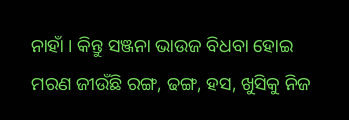ନାହାଁ । କିନ୍ତୁ ସଞ୍ଜନା ଭାଉଜ ବିଧବା ହୋଇ ମରଣ ଜୀଉଁଛି ରଙ୍ଗ, ଢଙ୍ଗ, ହସ, ଖୁସିକୁ ନିଜ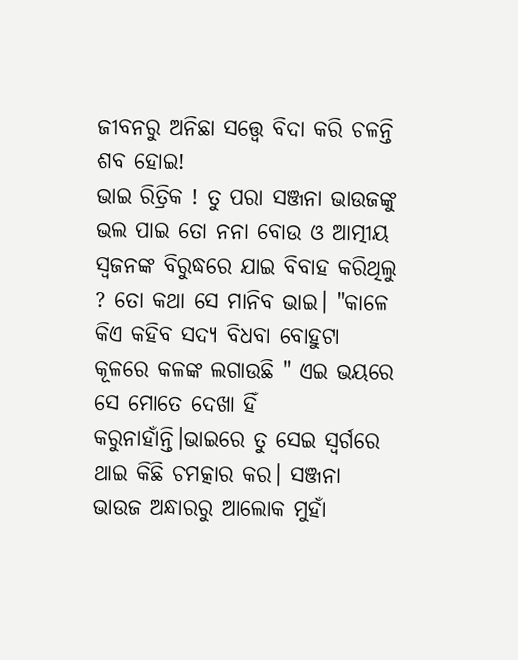ଜୀବନରୁ ଅନିଛା ସତ୍ତ୍ୱେ ବିଦା କରି ଚଳନ୍ତି ଶବ ହୋଇ!
ଭାଇ ରିତ୍ରିକ ! ତୁ ପରା ସଞ୍ଜନା ଭାଉଜଙ୍କୁ ଭଲ ପାଇ ତୋ ନନା ବୋଉ ଓ ଆତ୍ମୀୟ ସ୍ଵଜନଙ୍କ ବିରୁଦ୍ଧରେ ଯାଇ ବିବାହ କରିଥିଲୁ ? ତୋ କଥା ସେ ମାନିବ ଭାଇ। "କାଳେ କିଏ କହିବ ସଦ୍ୟ ବିଧବା ବୋହୁଟା କୂଳରେ କଳଙ୍କ ଲଗାଉଛି " ଏଇ ଭୟରେ ସେ ମୋତେ ଦେଖା ହିଁ କରୁନାହାଁନ୍ତି।ଭାଇରେ ତୁ ସେଇ ସ୍ଵର୍ଗରେ ଥାଇ କିଛି ଚମତ୍କାର କର। ସଞ୍ଜନା ଭାଉଜ ଅନ୍ଧାରରୁ ଆଲୋକ ମୁହାଁ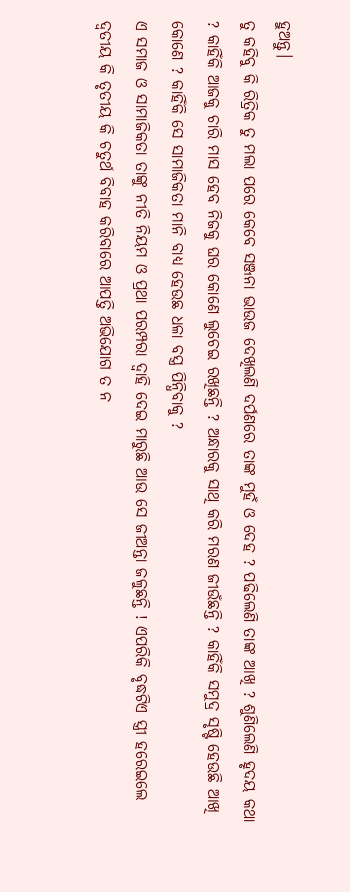ହୁଅନ୍ତୁ।
ତୁ କହିବୁ କି ରିତ୍ରିକ ତୁ ମଲା ପରେ କେବେ ସଞ୍ଜନା ଭାଉଜ ଦେଖିଲଣି ଦର୍ପଣରେ ତାଙ୍କ ମୁହଁ ଓ ଦେହ ? ପଢିଲେଣି ତାଙ୍କ ଆଖି ? ଶୁଣିଲେଣି ହୃଦୟ କଥା ? କାହିଁକି ଆଜକୁ ଚାରି ମାସ ହେବ ନିଜକୁ ଘର କୋଣେ ଲୁଚେଇ ରଖିଛନ୍ତି ? ଅନ୍ଧାରକୁ ସାଥି କରି ମରଣ ଜୀଉଁଛନ୍ତି ? କାହିଁକି ସମୁଦ୍ର ସୃଷ୍ଟି ହେଉଛି ଆଖି କୋଣେ ? କାହିଁକି ସେ ସାମାଜିକତା ମାନି ବାଧ୍ୟ ହେଉଛ ଧଳା ବସ୍ତ୍ର ପିନ୍ଧିବାକୁ ?
ଏ ସମାଜ ଓ ସାମାଜିକତା ତାଙ୍କୁ ନୀତି ନିୟମ ଓ ପ୍ରଥା ପରମ୍ପରା ଦ୍ୱାହି ଦେଇ ମାରୁଛି ଆଉ ସେ ଜୀଅନ୍ତା ଜଳୁଛନ୍ତି ! ଏପରିକି ବୃଦ୍ଧଟିଏ ସ୍ତ୍ରୀ ହରେଇଲେ ଦ୍ଵତୀୟ କି ତୃତୀୟ କି ଚତୁର୍ଥ ବିବାହ କରିବାରେ ଆପତ୍ତି ଅଭିଯୋଗ ତ ନ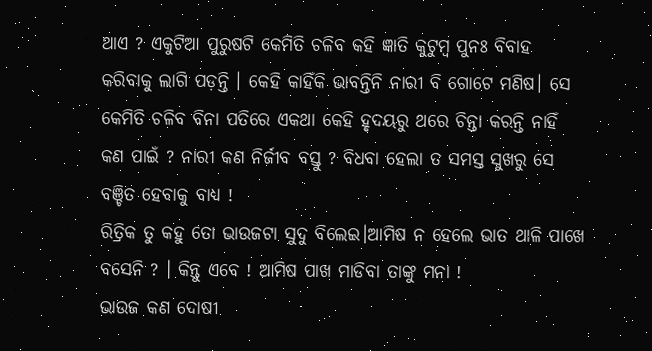ଥାଏ ? ଏକୁଟିଆ ପୁରୁଷଟି କେମିତି ଚଳିବ କହି ଜ୍ଞାତି କୁଟୁମ୍ବ ପୁନଃ ବିବାହ କରିବାକୁ ଲାଗି ପଡ଼ନ୍ତି । କେହି କାହିଁକି ଭାବନ୍ତିନି ନାରୀ ବି ଗୋଟେ ମଣିଷ। ସେ କେମିତି ଚଳିବ ବିନା ପତିରେ ଏକଥା କେହି ହୃଦୟରୁ ଥରେ ଚିନ୍ତା କରନ୍ତି ନାହିଁ କଣ ପାଇଁ ? ନାରୀ କଣ ନିର୍ଜୀବ ବସ୍ତୁ ? ବିଧବା ହେଲା ତ ସମସ୍ତ ସୁଖରୁ ସେ ବଞ୍ଚିତ ହେବାକୁ ବାଧ୍ୟ !
ରିତ୍ରିକ ତୁ କହୁ ତୋ ଭାଉଜଟା ସୁଦୁ ବିଲେଇ।ଆମିଷ ନ ହେଲେ ଭାତ ଥାଳି ପାଖେ ବସେନି ? । କିନ୍ତୁ ଏବେ ! ଆମିଷ ପାଖ ମାଡିବା ତାଙ୍କୁ ମନା !
ଭାଉଜ କଣ ଦୋଷୀ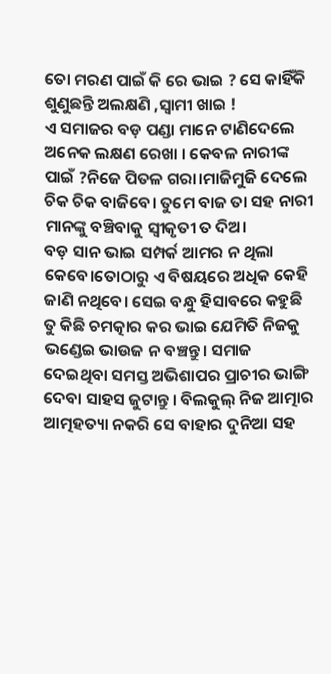ତୋ ମରଣ ପାଇଁ କି ରେ ଭାଇ ? ସେ କାହିଁକି ଶୁଣୁଛନ୍ତି ଅଲକ୍ଷଣି ,ସ୍ୱାମୀ ଖାଇ !
ଏ ସମାଜର ବଡ଼ ପଣ୍ଡା ମାନେ ଟାଣିଦେଲେ ଅନେକ ଲକ୍ଷଣ ରେଖା । କେବଳ ନାରୀଙ୍କ ପାଇଁ ?ନିଜେ ପିତଳ ଗରା।ମାଜିମୁଜି ଦେଲେ ଚିକ ଚିକ ବାଜିବେ। ତୁମେ ବାଜ ତା ସହ ନାରୀ ମାନଙ୍କୁ ବଞ୍ଚିବାକୁ ସ୍ୱୀକୃତୀ ତ ଦିଅ।
ବଡ଼ ସାନ ଭାଇ ସମ୍ପର୍କ ଆମର ନ ଥିଲା କେବେ।ତୋଠାରୁ ଏ ବିଷୟରେ ଅଧିକ କେହି ଜାଣି ନଥିବେ। ସେଇ ବନ୍ଧୁ ହିସାବରେ କହୁଛି ତୁ କିଛି ଚମତ୍କାର କର ଭାଇ ଯେମିତି ନିଜକୁ ଭଣ୍ଡେଇ ଭାଉଜ ନ ବଞ୍ଚନ୍ତୁ। ସମାଜ ଦେଇଥିବା ସମସ୍ତ ଅଭିଶାପର ପ୍ରାଚୀର ଭାଙ୍ଗି ଦେବା ସାହସ ଜୁଟାନ୍ତୁ । ବିଲକୁଲ୍ ନିଜ ଆତ୍ମାର ଆତ୍ମହତ୍ୟା ନକରି ସେ ବାହାର ଦୁନିଆ ସହ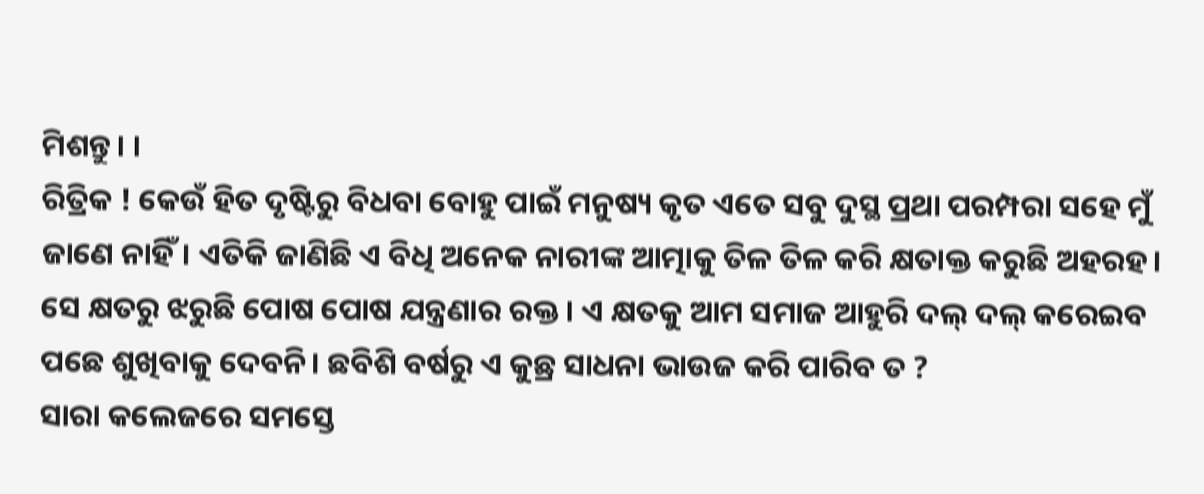ମିଶନ୍ତୁ। ।
ରିତ୍ରିକ ! କେଉଁ ହିତ ଦୃଷ୍ଟିରୁ ବିଧବା ବୋହୁ ପାଇଁ ମନୁଷ୍ୟ କୃତ ଏତେ ସବୁ ଦୁସ୍ଥ ପ୍ରଥା ପରମ୍ପରା ସହେ ମୁଁ ଜାଣେ ନାହିଁ। ଏତିକି ଜାଣିଛି ଏ ବିଧି ଅନେକ ନାରୀଙ୍କ ଆତ୍ମାକୁ ତିଳ ତିଳ କରି କ୍ଷତାକ୍ତ କରୁଛି ଅହରହ। ସେ କ୍ଷତରୁ ଝରୁଛି ପୋଷ ପୋଷ ଯନ୍ତ୍ରଣାର ରକ୍ତ । ଏ କ୍ଷତକୁ ଆମ ସମାଜ ଆହୁରି ଦଲ୍ ଦଲ୍ କରେଇବ ପଛେ ଶୁଖିବାକୁ ଦେବନି। ଛବିଶି ବର୍ଷରୁ ଏ କୁଛ୍ର ସାଧନା ଭାଉଜ କରି ପାରିବ ତ ?
ସାରା କଲେଜରେ ସମସ୍ତେ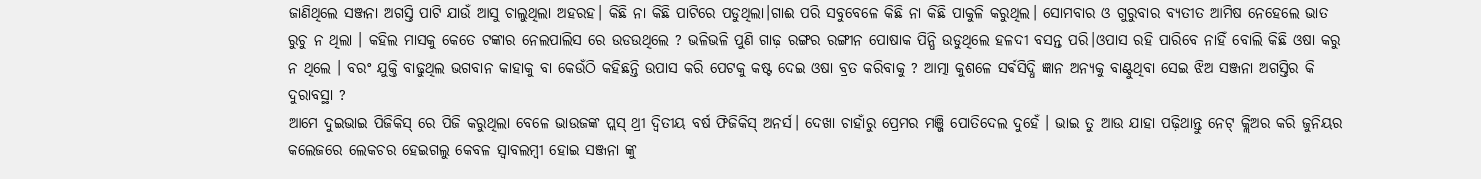ଜାଣିଥିଲେ ସଞ୍ଜନା ଅଗସ୍ତି ପାଟି ଯାଉଁ ଆସୁ ଚାଲୁଥିଲା ଅହରହ। କିଛି ନା କିଛି ପାଟିରେ ପଡୁଥିଲା।ଗାଈ ପରି ସବୁବେଳେ କିଛି ନା କିଛି ପାକୁଳି କରୁଥିଲ। ସୋମବାର ଓ ଗୁରୁବାର ବ୍ୟତୀତ ଆମିଷ ନେହେଲେ ଭାତ ରୁଚୁ ନ ଥିଲା । କହିଲ ମାସକୁ କେତେ ଟଙ୍କାର ନେଲପାଲିସ ରେ ଉଡଉଥିଲେ ? ଭଳିଭଳି ପୁଣି ଗାଢ଼ ରଙ୍ଗର ରଙ୍ଗୀନ ପୋଷାକ ପିନ୍ଧି ଉଡୁଥିଲେ ହଳଦୀ ବସନ୍ତ ପରି।ଓପାସ ରହି ପାରିବେ ନାହିଁ ବୋଲି କିଛି ଓଷା କରୁ ନ ଥିଲେ । ବରଂ ଯୁକ୍ତି ବାଢୁଥିଲ ଭଗବାନ କାହାକୁ ବା କେଉଁଠି କହିଛନ୍ତି ଉପାସ କରି ପେଟକୁ କଷ୍ଟ ଦେଇ ଓଷା ବ୍ରତ କରିବାକୁ ? ଆତ୍ମା କୁଶଳେ ସର୍ଵସିଦ୍ଧି ଜ୍ଞାନ ଅନ୍ୟକୁ ବାଣ୍ଟୁଥିବା ସେଇ ଝିଅ ସଞ୍ଜନା ଅଗସ୍ତିର କି ଦୁରାବସ୍ଥା ?
ଆମେ ଦୁଇଭାଇ ପିଜିକିସ୍ ରେ ପିଜି କରୁଥିଲା ବେଳେ ଭାଉଜଙ୍କ ପ୍ଲସ୍ ଥ୍ରୀ ଦ୍ଵିତୀୟ ବର୍ଷ ଫିଜିକିସ୍ ଅନର୍ସ। ଦେଖା ଚାହାଁରୁ ପ୍ରେମର ମଞ୍ଜି ପୋତିଦେଲ ଦୁହେଁ । ଭାଇ ତୁ ଆଉ ଯାହା ପଢ଼ିଥାନ୍ତୁ ନେଟ୍ କ୍ଲିଅର କରି ଜୁନିୟର କଲେଜରେ ଲେକଚର ହେଇଗଲୁ କେବଳ ସ୍ୱାବଲମ୍ବୀ ହୋଇ ସଞ୍ଜନା ଙ୍କୁ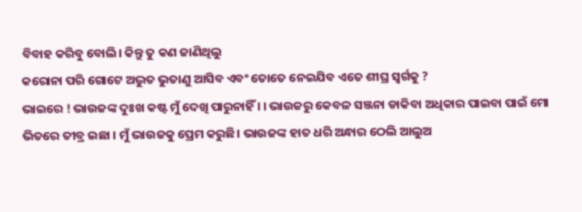ବିବାହ କରିବୁ ବୋଲି। କିନ୍ତୁ ତୁ କଣ ଜାଣିଥିଲୁ
କରୋନା ପରି ଗୋଟେ ଅଦ୍ଭୁତ ଭୁତାଣୁ ଆସିବ ଏବଂ ତୋତେ ନେଇଯିବ ଏତେ ଶୀଘ୍ର ସ୍ୱର୍ଗକୁ ?
ଭାଇରେ ! ଭାଉଜଙ୍କ ଦୁଃଖ କଷ୍ଟ ମୁଁ ଦେଖି ପାରୁନାହିଁ । । ଭାଉଜରୁ କେବଳ ସଞ୍ଜନା ଡାକିବା ଅଧିକାର ପାଇବା ପାଇଁ ମୋ ଭିତରେ ତୀବ୍ର ଇଛା । ମୁଁ ଭାଉଜକୁ ପ୍ରେମ କରୁଛି। ଭାଉଜଙ୍କ ହାତ ଧରି ଅନ୍ଧାର ଠେଲି ଆଲୁଅ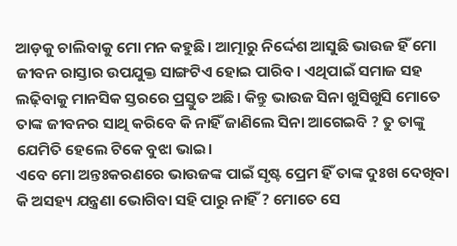ଆଡ଼କୁ ଚାଲିବାକୁ ମୋ ମନ କହୁଛି। ଆତ୍ମାରୁ ନିର୍ଦ୍ଦେଶ ଆସୁଛି ଭାଉଜ ହିଁ ମୋ ଜୀବନ ରାସ୍ତାର ଉପଯୁକ୍ତ ସାଙ୍ଗଟିଏ ହୋଇ ପାରିବ। ଏଥିପାଇଁ ସମାଜ ସହ ଲଢ଼ିବାକୁ ମାନସିକ ସ୍ତରରେ ପ୍ରସ୍ତୁତ ଅଛି। କିନ୍ତୁ ଭାଉଜ ସିନା ଖୁସିଖୁସି ମୋତେ ତାଙ୍କ ଜୀବନର ସାଥି କରିବେ କି ନାହିଁ ଜାଣିଲେ ସିନା ଆଗେଇବି ? ତୁ ତାଙ୍କୁ ଯେମିତି ହେଲେ ଟିକେ ବୁଝା ଭାଇ।
ଏବେ ମୋ ଅନ୍ତଃକରଣରେ ଭାଉଜଙ୍କ ପାଇଁ ସୃଷ୍ଟ ପ୍ରେମ ହିଁ ତାଙ୍କ ଦୁଃଖ ଦେଖିବା କି ଅସହ୍ୟ ଯନ୍ତ୍ରଣା ଭୋଗିବା ସହି ପାରୁ ନାହିଁ ? ମୋତେ ସେ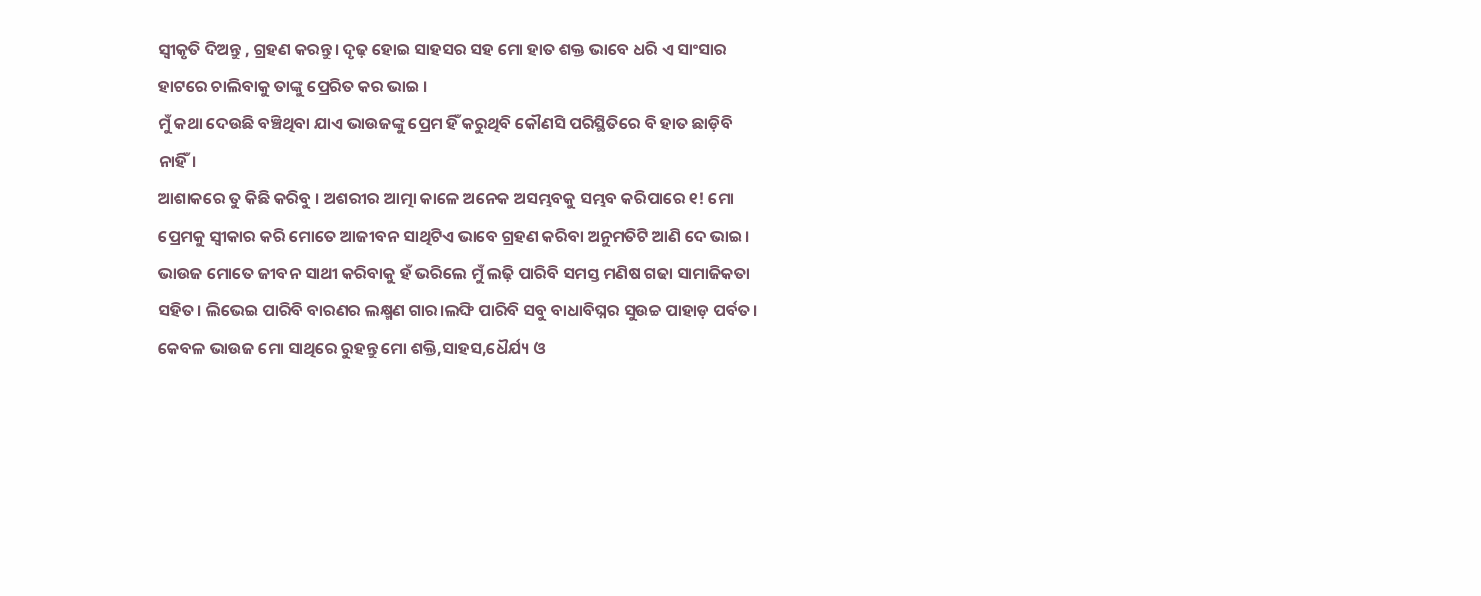ସ୍ୱୀକୃତି ଦିଅନ୍ତୁ , ଗ୍ରହଣ କରନ୍ତୁ। ଦୃଢ଼ ହୋଇ ସାହସର ସହ ମୋ ହାତ ଶକ୍ତ ଭାବେ ଧରି ଏ ସାଂସାର ହାଟରେ ଚାଲିବାକୁ ତାଙ୍କୁ ପ୍ରେରିତ କର ଭାଇ ।
ମୁଁ କଥା ଦେଉଛି ବଞ୍ଚିଥିବା ଯାଏ ଭାଉଜଙ୍କୁ ପ୍ରେମ ହିଁ କରୁଥିବି କୌଣସି ପରିସ୍ଥିତିରେ ବି ହାତ ଛାଡ଼ିବି ନାହିଁ।
ଆଶାକରେ ତୁ କିଛି କରିବୁ । ଅଶରୀର ଆତ୍ମା କାଳେ ଅନେକ ଅସମ୍ଭବକୁ ସମ୍ଭବ କରିପାରେ ୧! ମୋ ପ୍ରେମକୁ ସ୍ୱୀକାର କରି ମୋତେ ଆଜୀବନ ସାଥିଟିଏ ଭାବେ ଗ୍ରହଣ କରିବା ଅନୁମତିଟି ଆଣି ଦେ ଭାଇ। ଭାଉଜ ମୋତେ ଜୀବନ ସାଥୀ କରିବାକୁ ହଁ ଭରିଲେ ମୁଁ ଲଢ଼ି ପାରିବି ସମସ୍ତ ମଣିଷ ଗଢା ସାମାଜିକତା ସହିତ। ଲିଭେଇ ପାରିବି ବାରଣର ଲକ୍ଷ୍ମଣ ଗାର।ଲଙ୍ଘି ପାରିବି ସବୁ ବାଧାବିଘ୍ନର ସୁଉଚ୍ଚ ପାହାଡ଼ ପର୍ବତ। କେବଳ ଭାଉଜ ମୋ ସାଥିରେ ରୁହନ୍ତୁ ମୋ ଶକ୍ତି,ସାହସ,ଧୈର୍ଯ୍ୟ ଓ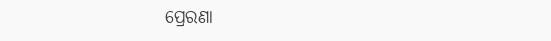ପ୍ରେରଣା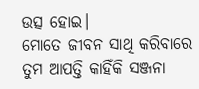ଉତ୍ସ ହୋଇ।
ମୋତେ ଜୀବନ ସାଥି କରିବାରେ ତୁମ ଆପତ୍ତି କାହିଁକି ସଞ୍ଜନା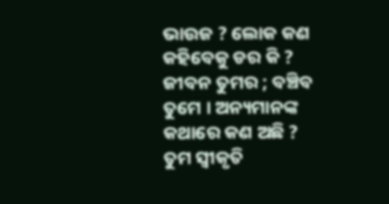ଭାଉଜ ? ଲୋକ କଣ କହିବେକୁ ଡର କି ? ଜୀବନ ତୁମର ; ବଞ୍ଚିବ ତୁମେ । ଅନ୍ୟମାନଙ୍କ କଥାରେ କଣ ଅଛି ? ତୁମ ସ୍ୱୀକୃତି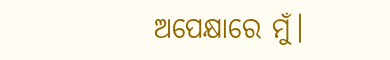ଅପେକ୍ଷାରେ ମୁଁ।